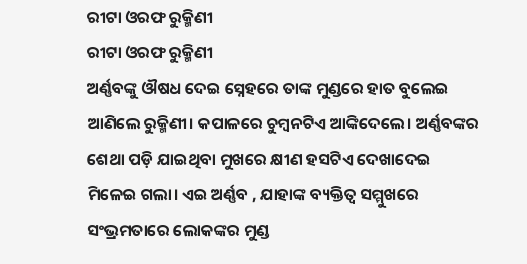ରୀଟା ଓରଫ ରୁକ୍ମିଣୀ
ରୀଟା ଓରଫ ରୁକ୍ମିଣୀ
ଅର୍ଣ୍ଣବଙ୍କୁ ଔଷଧ ଦେଇ ସ୍ନେହରେ ତାଙ୍କ ମୁଣ୍ଡରେ ହାତ ବୁଲେଇ ଆଣିଲେ ରୁକ୍ମିଣୀ। କପାଳରେ ଚୁମ୍ବନଟିଏ ଆଙ୍କିଦେଲେ। ଅର୍ଣ୍ଣବଙ୍କର ଶେଥା ପଡ଼ି ଯାଇଥିବା ମୁଖରେ କ୍ଷୀଣ ହସଟିଏ ଦେଖାଦେଇ ମିଳେଇ ଗଲା। ଏଇ ଅର୍ଣ୍ଣବ , ଯାହାଙ୍କ ବ୍ୟକ୍ତିତ୍ୱ ସମ୍ମୁଖରେ ସଂଭ୍ରମତାରେ ଲୋକଙ୍କର ମୁଣ୍ଡ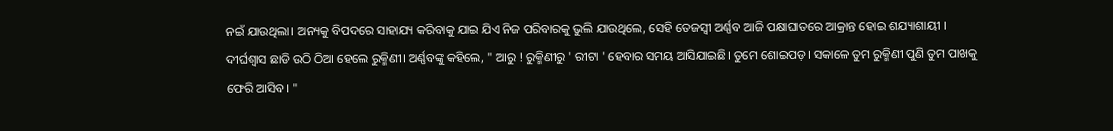ନଇଁ ଯାଉଥିଲା। ଅନ୍ୟକୁ ବିପଦରେ ସାହାଯ୍ୟ କରିବାକୁ ଯାଇ ଯିଏ ନିଜ ପରିବାରକୁ ଭୁଲି ଯାଉଥିଲେ, ସେହି ତେଜସ୍ୱୀ ଅର୍ଣ୍ଣବ ଆଜି ପକ୍ଷାଘାତରେ ଆକ୍ରାନ୍ତ ହୋଇ ଶଯ୍ୟାଶାୟୀ ।
ଦୀର୍ଘଶ୍ଵାସ ଛାଡି ଉଠି ଠିଆ ହେଲେ ରୁକ୍ମିଣୀ। ଅର୍ଣ୍ଣବଙ୍କୁ କହିଲେ, " ଆରୁ ! ରୁକ୍ମିଣୀରୁ ' ରୀଟା ' ହେବାର ସମୟ ଆସିଯାଇଛି। ତୁମେ ଶୋଇପଡ଼। ସକାଳେ ତୁମ ରୁକ୍ମିଣୀ ପୁଣି ତୁମ ପାଖକୁ ଫେରି ଆସିବ। "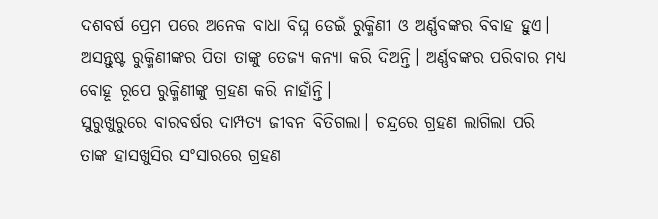ଦଶବର୍ଷ ପ୍ରେମ ପରେ ଅନେକ ବାଧା ବିଘ୍ନ ଡେଇଁ ରୁକ୍ମିଣୀ ଓ ଅର୍ଣ୍ଣବଙ୍କର ବିବାହ ହୁଏ। ଅସନ୍ତୁଷ୍ଟ ରୁକ୍ମିଣୀଙ୍କର ପିତା ତାଙ୍କୁ ତେଜ୍ୟ କନ୍ୟା କରି ଦିଅନ୍ତି। ଅର୍ଣ୍ଣବଙ୍କର ପରିବାର ମଧ୍ୟ ବୋହୂ ରୂପେ ରୁକ୍ମିଣୀଙ୍କୁ ଗ୍ରହଣ କରି ନାହାଁନ୍ତି।
ସୁରୁଖୁରୁରେ ବାରବର୍ଷର ଦାମ୍ପତ୍ୟ ଜୀବନ ବିତିଗଲା। ଚନ୍ଦ୍ରରେ ଗ୍ରହଣ ଲାଗିଲା ପରି ତାଙ୍କ ହାସଖୁସିର ସଂସାରରେ ଗ୍ରହଣ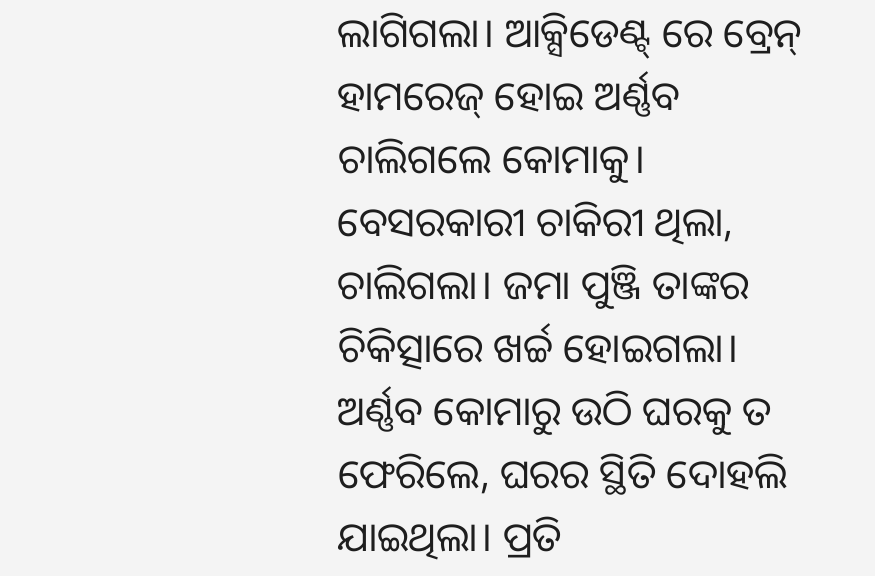ଲାଗିଗଲା। ଆକ୍ସିଡେଣ୍ଟ୍ ରେ ବ୍ରେନ୍ ହାମରେଜ୍ ହୋଇ ଅର୍ଣ୍ଣବ ଚାଲିଗଲେ କୋମାକୁ। ବେସରକାରୀ ଚାକିରୀ ଥିଲା, ଚାଲିଗଲା। ଜମା ପୁଞ୍ଜି ତାଙ୍କର ଚିକିତ୍ସାରେ ଖର୍ଚ୍ଚ ହୋଇଗଲା।
ଅର୍ଣ୍ଣବ କୋମାରୁ ଉଠି ଘରକୁ ତ ଫେରିଲେ, ଘରର ସ୍ଥିତି ଦୋହଲି ଯାଇଥିଲା। ପ୍ରତି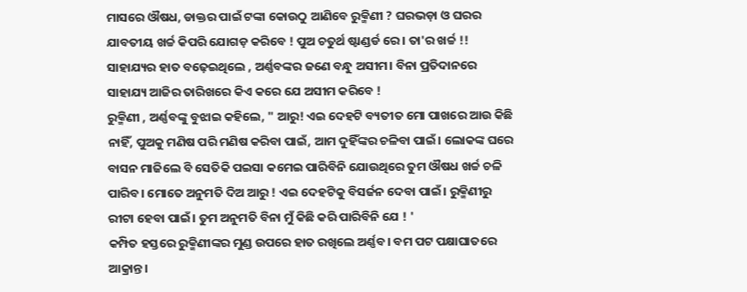ମାସରେ ଔଷଧ, ଡାକ୍ତର ପାଇଁ ଟଙ୍କା କୋଉଠୁ ଆଣିବେ ରୁକ୍ମିଣୀ ? ଘରଭଡ଼ା ଓ ଘରର ଯାବତୀୟ ଖର୍ଚ୍ଚ କିପରି ଯୋଗଡ଼ କରିବେ ! ପୁଅ ଚତୁର୍ଥ ଷ୍ଟାଣ୍ଡର୍ଡ ରେ । ତା'ର ଖର୍ଚ୍ଚ !!
ସାହାଯ୍ୟର ହାତ ବଢ଼େଇଥିଲେ , ଅର୍ଣ୍ଣବଙ୍କର ଜଣେ ବନ୍ଧୁ ଅସୀମ। ବିନା ପ୍ରତିଦାନରେ ସାହାଯ୍ୟ ଆଜିର ତାରିଖରେ କିଏ କରେ ଯେ ଅସୀମ କରିବେ !
ରୁକ୍ମିଣୀ , ଅର୍ଣ୍ଣବଙ୍କୁ ବୁଝାଇ କହିଲେ, " ଆରୁ! ଏଇ ଦେହଟି ବ୍ୟତୀତ ମୋ ପାଖରେ ଆଉ କିଛି ନାହିଁ, ପୁଅକୁ ମଣିଷ ପରି ମଣିଷ କରିବା ପାଇଁ, ଆମ ଦୁହିଁଙ୍କର ଚଳିବା ପାଇଁ। ଲୋକଙ୍କ ଘରେ ବାସନ ମାଜିଲେ ବି ସେତିକି ପଇସା କମେଇ ପାରିବିନି ଯୋଉଥିରେ ତୁମ ଔଷଧ ଖର୍ଚ୍ଚ ଚଳି ପାରିବ। ମୋତେ ଅନୁମତି ଦିଅ ଆରୁ ! ଏଇ ଦେହଟିକୁ ବିସର୍ଜନ ଦେବା ପାଇଁ। ରୁକ୍ମିଣୀରୁ ରୀଟା ହେବା ପାଇଁ। ତୁମ ଅନୁମତି ବିନା ମୁଁ କିଛି କରି ପାରିବିନି ଯେ ! '
କମ୍ପିତ ହସ୍ତରେ ରୁକ୍ମିଣୀଙ୍କର ମୁଣ୍ଡ ଉପରେ ହାତ ରଖିଲେ ଅର୍ଣ୍ଣବ। ବମ ପଟ ପକ୍ଷାଘାତରେ ଆକ୍ରାନ୍ତ।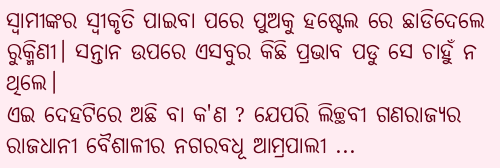ସ୍ୱାମୀଙ୍କର ସ୍ୱୀକୃତି ପାଇବା ପରେ ପୁଅକୁ ହଷ୍ଟେଲ ରେ ଛାଡିଦେଲେ ରୁକ୍ମିଣୀ। ସନ୍ତାନ ଉପରେ ଏସବୁର କିଛି ପ୍ରଭାବ ପଡୁ ସେ ଚାହୁଁ ନ ଥିଲେ।
ଏଇ ଦେହଟିରେ ଅଛି ବା କ'ଣ ? ଯେପରି ଲିଚ୍ଛବୀ ଗଣରାଜ୍ୟର ରାଜଧାନୀ ବୈଶାଳୀର ନଗରବଧୂ ଆମ୍ରପାଲୀ ...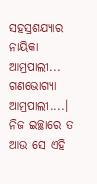ସହସ୍ରଶଯ୍ୟାର ନାୟିକା ଆମ୍ରପାଲୀ... ଗଣଭୋଗ୍ୟା ଆମ୍ରପାଲୀ....। ନିଜ ଇଚ୍ଛାରେ ତ ଆଉ ସେ ଏହି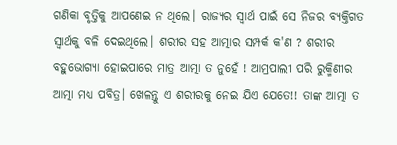ଗଣିକା ବୃତ୍ତିକୁ ଆପଣେଇ ନ ଥିଲେ। ରାଜ୍ୟର ସ୍ୱାର୍ଥ ପାଇଁ ସେ ନିଜର ବ୍ୟକ୍ତିଗତ ସ୍ୱାର୍ଥକୁ ବଳି ଦେଇଥିଲେ। ଶରୀର ସହ ଆତ୍ମାର ସମ୍ପର୍କ କ'ଣ ? ଶରୀର ବହୁଭୋଗ୍ୟା ହୋଇପାରେ ମାତ୍ର ଆତ୍ମା ତ ନୁହେଁ ! ଆମ୍ରପାଲୀ ପରି ରୁକ୍ମିଣୀର ଆତ୍ମା ମଧ୍ୟ ପବିତ୍ର। ଖେଳନ୍ତୁ ଏ ଶରୀରକୁ ନେଇ ଯିଏ ଯେତେ!! ତାଙ୍କ ଆତ୍ମା ତ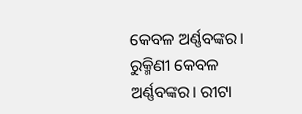କେବଳ ଅର୍ଣ୍ଣବଙ୍କର। ରୁକ୍ମିଣୀ କେବଳ ଅର୍ଣ୍ଣବଙ୍କର। ରୀଟା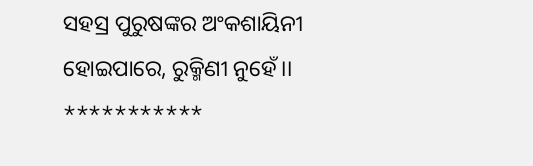ସହସ୍ର ପୁରୁଷଙ୍କର ଅଂକଶାୟିନୀ ହୋଇପାରେ, ରୁକ୍ମିଣୀ ନୁହେଁ।।
***********